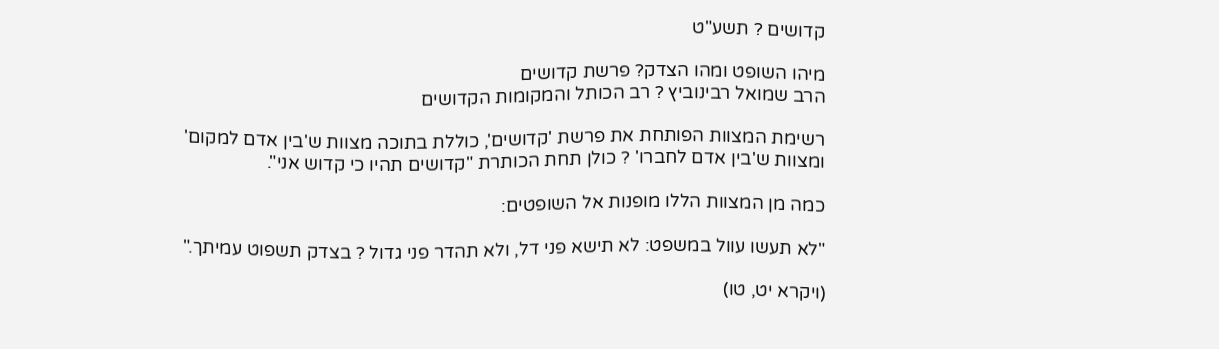קדושים ? תשע"ט

מיהו השופט ומהו הצדק? פרשת קדושים
הרב שמואל רבינוביץ ? רב הכותל והמקומות הקדושים

רשימת המצוות הפותחת את פרשת 'קדושים', כוללת בתוכה מצוות ש'בין אדם למקום' ומצוות ש'בין אדם לחברו' ? כולן תחת הכותרת "קדושים תהיו כי קדוש אני".

כמה מן המצוות הללו מופנות אל השופטים:

"לא תעשו עוול במשפט: לא תישא פני דל, ולא תהדר פני גדול ? בצדק תשפוט עמיתך."

(ויקרא יט, טו)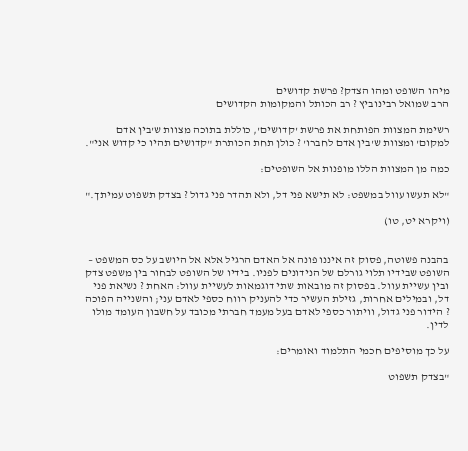מיהו השופט ומהו הצדק? פרשת קדושים
הרב שמואל רבינוביץ ? רב הכותל והמקומות הקדושים

רשימת המצוות הפותחת את פרשת 'קדושים', כוללת בתוכה מצוות ש'בין אדם למקום' ומצוות ש'בין אדם לחברו' ? כולן תחת הכותרת "קדושים תהיו כי קדוש אני".

כמה מן המצוות הללו מופנות אל השופטים:

"לא תעשו עוול במשפט: לא תישא פני דל, ולא תהדר פני גדול ? בצדק תשפוט עמיתך."

(ויקרא יט, טו)


בהבנה פשוטה, פסוק זה איננו פונה אל האדם הרגיל אלא אל היושב על כס המשפט – השופט שבידיו תלוי גורלם של הנידונים לפניו. בידיו של השופט לבחור בין משפט צדק ובין עשיית עוול. בפסוק זה מובאות שתי דוגמאות לעשיית עוול: האחת ? נשיאת פני דל, ובמילים אחרות, גזילת העשיר כדי להעניק רווח כספי לאדם עני; והשנייה הפוכה ? הידור פני גדול, וויתור כספי לאדם בעל מעמד חברתי מכובד על חשבון העומד מולו לדין.

על כך מוסיפים חכמי התלמוד ואומרים:

"בצדק תשפוט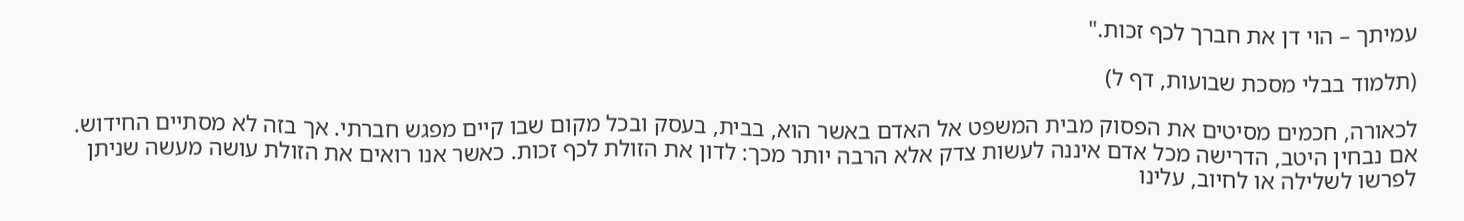עמיתך – הוי דן את חברך לכף זכות."

(תלמוד בבלי מסכת שבועות, דף ל)

לכאורה, חכמים מסיטים את הפסוק מבית המשפט אל האדם באשר הוא, בבית, בעסק ובכל מקום שבו קיים מפגש חברתי. אך בזה לא מסתיים החידוש. אם נבחין היטב, הדרישה מכל אדם איננה לעשות צדק אלא הרבה יותר מכך: לדון את הזולת לכף זכות. כאשר אנו רואים את הזולת עושה מעשה שניתן לפרשו לשלילה או לחיוב, עלינו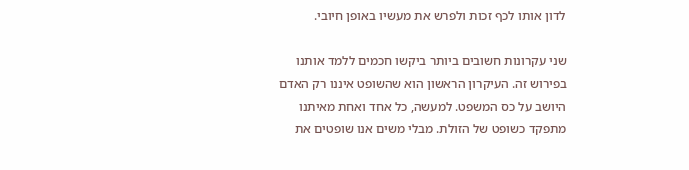לדון אותו לכף זכות ולפרש את מעשיו באופן חיובי.

שני עקרונות חשובים ביותר ביקשו חכמים ללמד אותנו בפירוש זה. העיקרון הראשון הוא שהשופט איננו רק האדם היושב על כס המשפט. למעשה, כל אחד ואחת מאיתנו מתפקד כשופט של הזולת. מבלי משים אנו שופטים את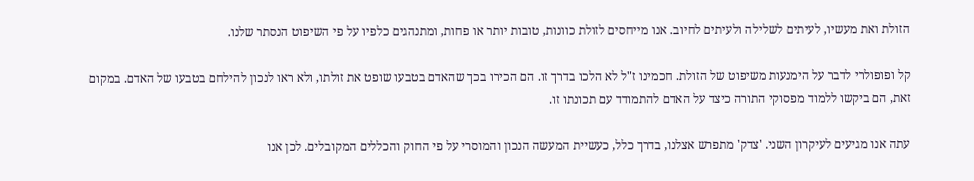הזולת ואת מעשיו, לעיתים לשלילה ולעיתים לחיוב. אנו מייחסים לזולת כוונות, טובות יותר או פחות, ומתנהגים כלפיו על פי השיפוט הנסתר שלנו.

קל ופופולרי לדבר על הימנעות משיפוט של הזולת. חכמינו ז"ל לא הלכו בדרך זו. הם הכירו בכך שהאדם בטבעו שופט את זולתו, ולא ראו לנכון להילחם בטבעו של האדם. במקום זאת, הם ביקשו ללמוד מפסוקי התורה כיצד על האדם להתמודד עם תכונתו זו.

עתה אנו מגיעים לעיקרון השני. 'צדק' מתפרש אצלנו, בדרך כלל, כעשיית המעשה הנכון והמוסרי על פי החוק והכללים המקובלים. לכן אנו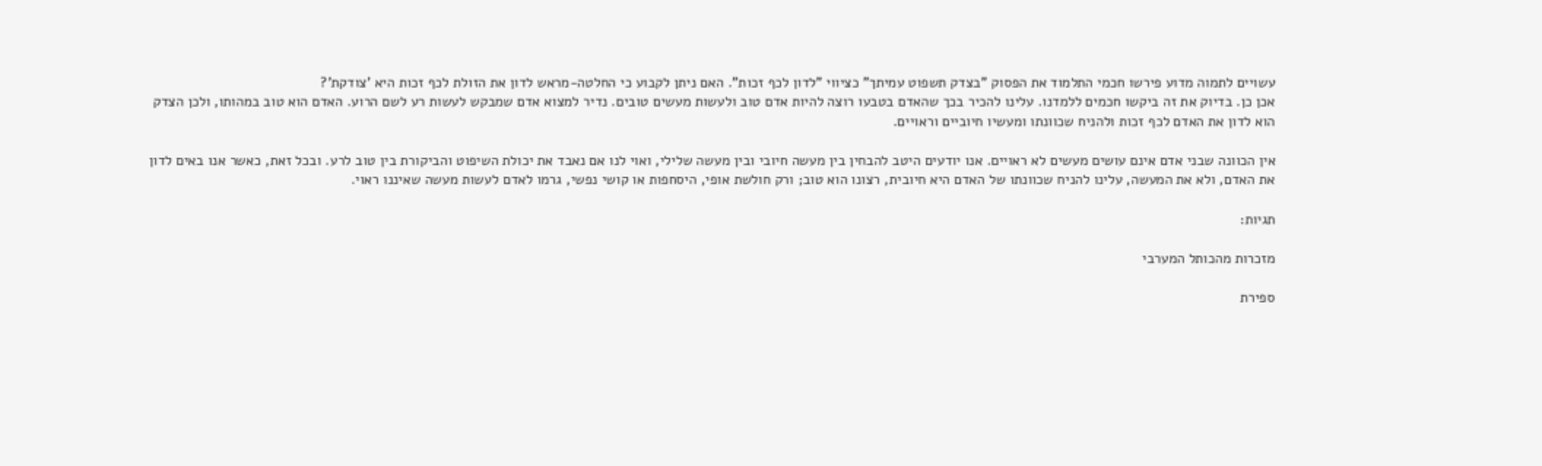עשויים לתמוה מדוע פירשו חכמי התלמוד את הפסוק "בצדק תשפוט עמיתך" כציווי "לדון לכף זכות". האם ניתן לקבוע כי החלטה-מראש לדון את הזולת לכף זכות היא 'צודקת'?
אכן כן. בדיוק את זה ביקשו חכמים ללמדנו. עלינו להכיר בכך שהאדם בטבעו רוצה להיות אדם טוב ולעשות מעשים טובים. נדיר למצוא אדם שמבקש לעשות רע לשם הרוע. האדם הוא טוב במהותו, ולכן הצדק הוא לדון את האדם לכף זכות ולהניח שכוונתו ומעשיו חיוביים וראויים.

אין הכוונה שבני אדם אינם עושים מעשים לא ראויים. אנו יודעים היטב להבחין בין מעשה חיובי ובין מעשה שלילי, ואוי לנו אם נאבד את יכולת השיפוט והביקורת בין טוב לרע. ובכל זאת, כאשר אנו באים לדון את האדם, ולא את המעשה, עלינו להניח שכוונתו של האדם היא חיובית, רצונו הוא טוב; ורק חולשת אופי, היסחפות או קושי נפשי, גרמו לאדם לעשות מעשה שאיננו ראוי.

תגיות:

מזכרות מהכותל המערבי

ספירת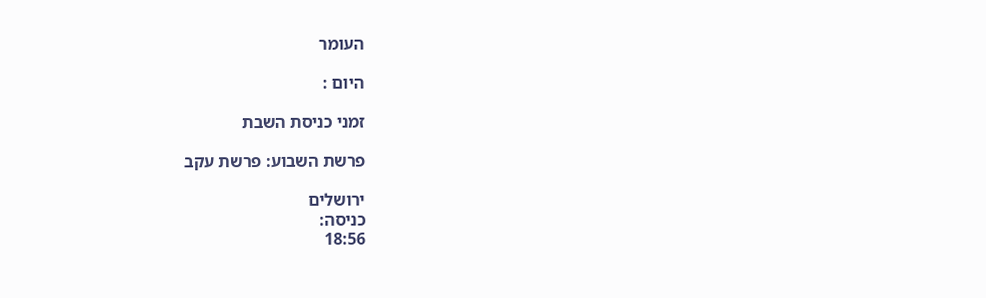העומר

היום :

זמני כניסת השבת

פרשת השבוע: פרשת עקב

ירושלים
כניסה:
18:56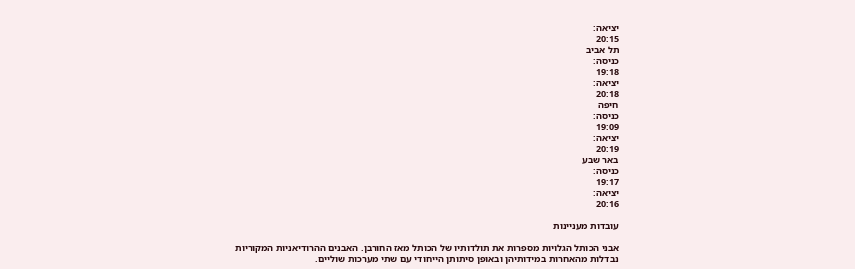יציאה:
20:15
תל אביב
כניסה:
19:18
יציאה:
20:18
חיפה
כניסה:
19:09
יציאה:
20:19
באר שבע
כניסה:
19:17
יציאה:
20:16

עובדות מעניינות

אבני הכותל הגלויות מספרות את תולדותיו של הכותל מאז החורבן. האבנים ההרודיאניות המקוריות נבדלות מהאחרות במידותיהן ובאופן סיתותן הייחודי עם שתי מערכות שוליים.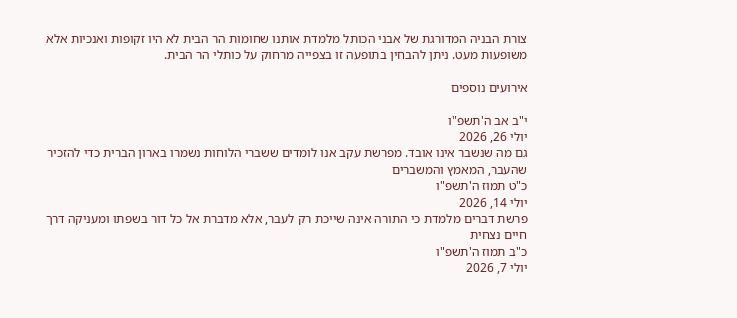צורת הבניה המדורגת של אבני הכותל מלמדת אותנו שחומות הר הבית לא היו זקופות ואנכיות אלא משופעות מעט. ניתן להבחין בתופעה זו בצפייה מרחוק על כותלי הר הבית.

אירועים נוספים

י"ב אב ה'תשפ"ו
יולי 26, 2026
גם מה שנשבר אינו אובד. מפרשת עקב אנו לומדים ששברי הלוחות נשמרו בארון הברית כדי להזכיר שהעבר, המאמץ והמשברים
כ"ט תמוז ה'תשפ"ו
יולי 14, 2026
פרשת דברים מלמדת כי התורה אינה שייכת רק לעבר, אלא מדברת אל כל דור בשפתו ומעניקה דרך חיים נצחית
כ"ב תמוז ה'תשפ"ו
יולי 7, 2026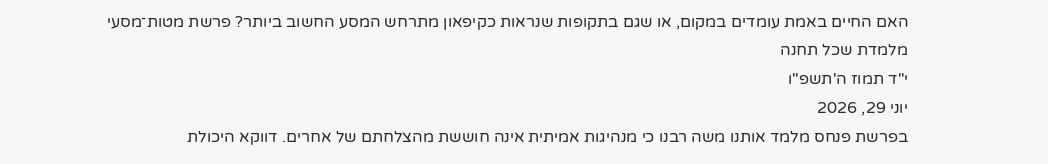האם החיים באמת עומדים במקום, או שגם בתקופות שנראות כקיפאון מתרחש המסע החשוב ביותר? פרשת מטות־מסעי מלמדת שכל תחנה
י"ד תמוז ה'תשפ"ו
יוני 29, 2026
בפרשת פנחס מלמד אותנו משה רבנו כי מנהיגות אמיתית אינה חוששת מהצלחתם של אחרים. דווקא היכולת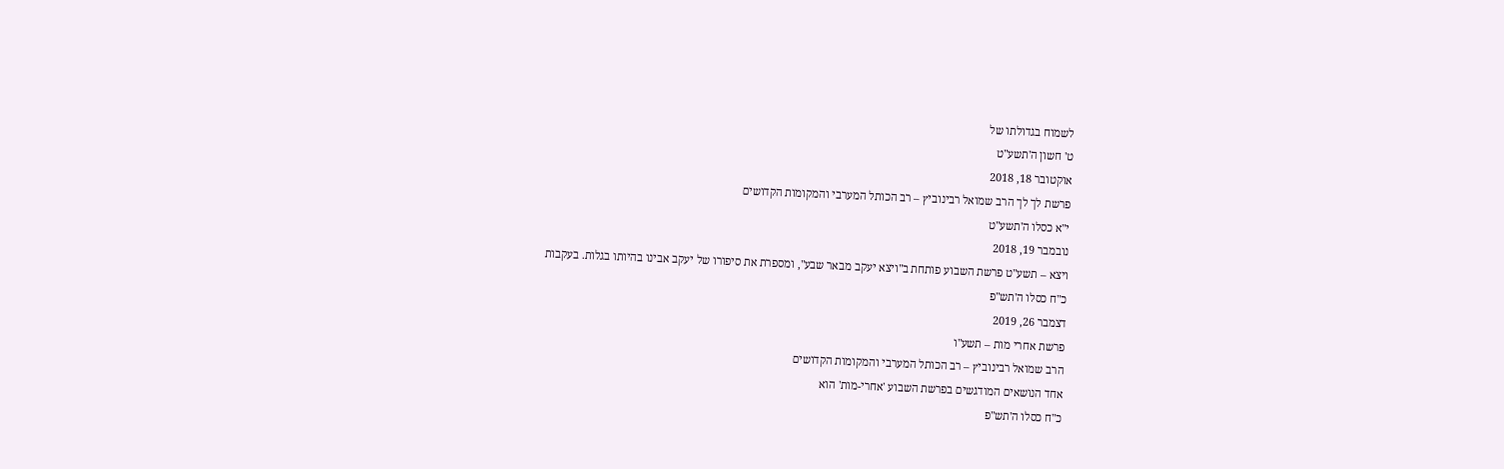לשמוח בגדולתו של
ט' חשון ה'תשע"ט
אוקטובר 18, 2018
פרשת לך לך הרב שמואל רבינוביץ – רב הכותל המערבי והמקומות הקדושים
י"א כסלו ה'תשע"ט
נובמבר 19, 2018
ויצא – תשע"ט פרשת השבוע פותחת ב"ויצא יעקב מבאר שבע", ומספרת את סיפורו של יעקב אבינו בהיותו בגלות. בעקבות
כ"ח כסלו ה'תש"פ
דצמבר 26, 2019
פרשת אחרי מות – תשע"ו
הרב שמואל רבינוביץ – רב הכותל המערבי והמקומות הקדושים
אחד הנושאים המודגשים בפרשת השבוע 'אחרי-מות' הוא
כ"ח כסלו ה'תש"פ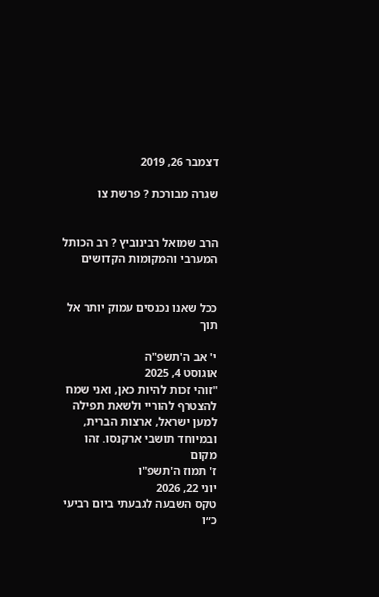דצמבר 26, 2019

שגרה מבורכת ? פרשת צו


הרב שמואל רבינוביץ ? רב הכותל המערבי והמקומות הקדושים


ככל שאנו נכנסים עמוק יותר אל תוך

י' אב ה'תשפ"ה
אוגוסט 4, 2025
"זוהי זכות להיות כאן, ואני שמח להצטרף להוריי ולשאת תפילה למען ישראל, ארצות הברית, ובמיוחד תושבי ארקנסו. זהו מקום
ז' תמוז ה'תשפ"ו
יוני 22, 2026
טקס השבעה לגבעתי ביום רביעי כ״ו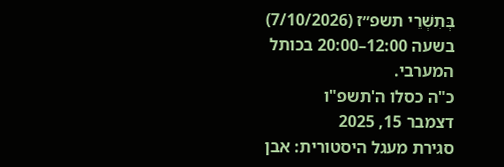בְּתִשְׁרֵי תשפ״ז (7/10/2026) בשעה 12:00–20:00 בכותל המערבי.
כ"ה כסלו ה'תשפ"ו
דצמבר 15, 2025
סגירת מעגל היסטורית: אבן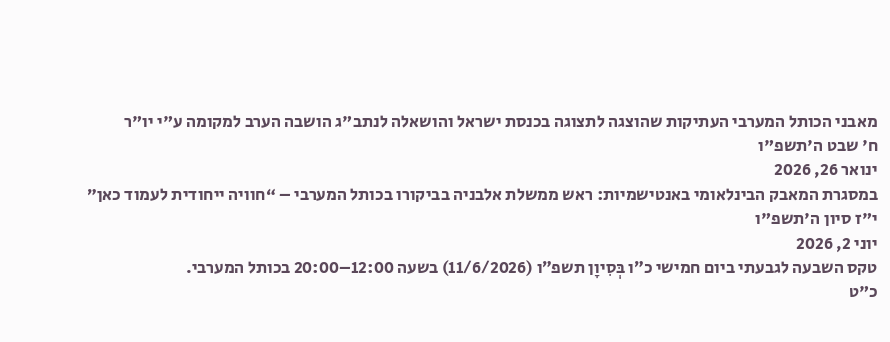מאבני הכותל המערבי העתיקות שהוצגה לתצוגה בכנסת ישראל והושאלה לנתב"ג הושבה הערב למקומה ע"י יו"ר
ח' שבט ה'תשפ"ו
ינואר 26, 2026
במסגרת המאבק הבינלאומי באנטישמיות: ראש ממשלת אלבניה בביקורו בכותל המערבי – “חוויה ייחודית לעמוד כאן”
י"ז סיון ה'תשפ"ו
יוני 2, 2026
טקס השבעה לגבעתי ביום חמישי כ״ו בְּסִיוָן תשפ״ו (11/6/2026) בשעה 12:00–20:00 בכותל המערבי.
כ"ט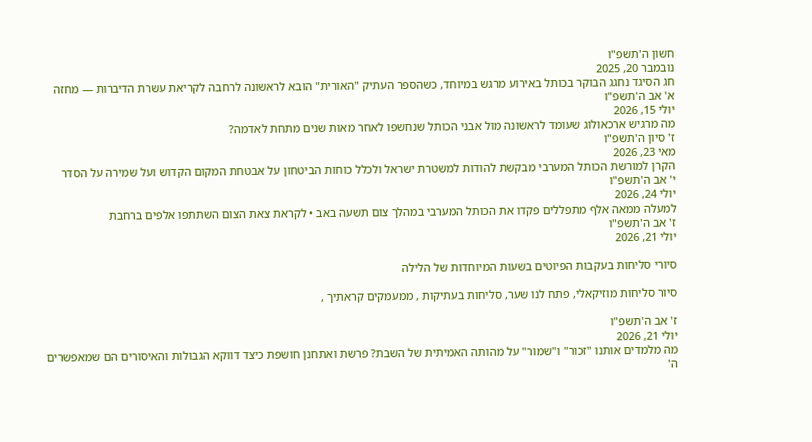חשון ה'תשפ"ו
נובמבר 20, 2025
חג הסיגד נחגג הבוקר בכותל באירוע מרגש במיוחד, כשהספר העתיק "האורית" הובא לראשונה לרחבה לקריאת עשרת הדיברות — מחזה
א' אב ה'תשפ"ו
יולי 15, 2026
מה מרגיש ארכאולוג שעומד לראשונה מול אבני הכותל שנחשפו לאחר מאות שנים מתחת לאדמה?
ז' סיון ה'תשפ"ו
מאי 23, 2026
הקרן למורשת הכותל המערבי מבקשת להודות למשטרת ישראל ולכלל כוחות הביטחון על אבטחת המקום הקדוש ועל שמירה על הסדר
י' אב ה'תשפ"ו
יולי 24, 2026
למעלה ממאה אלף מתפללים פקדו את הכותל המערבי במהלך צום תשעה באב • לקראת צאת הצום השתתפו אלפים ברחבת
ז' אב ה'תשפ"ו
יולי 21, 2026

סיורי סליחות בעקבות הפיוטים בשעות המיוחדות של הלילה

סיור סליחות מוזיקאלי, פתח לנו שער, סליחות בעתיקות , ממעמקים קראתיך ,

ז' אב ה'תשפ"ו
יולי 21, 2026
מה מלמדים אותנו "זכור" ו"שמור" על מהותה האמיתית של השבת? פרשת ואתחנן חושפת כיצד דווקא הגבולות והאיסורים הם שמאפשרים
ה'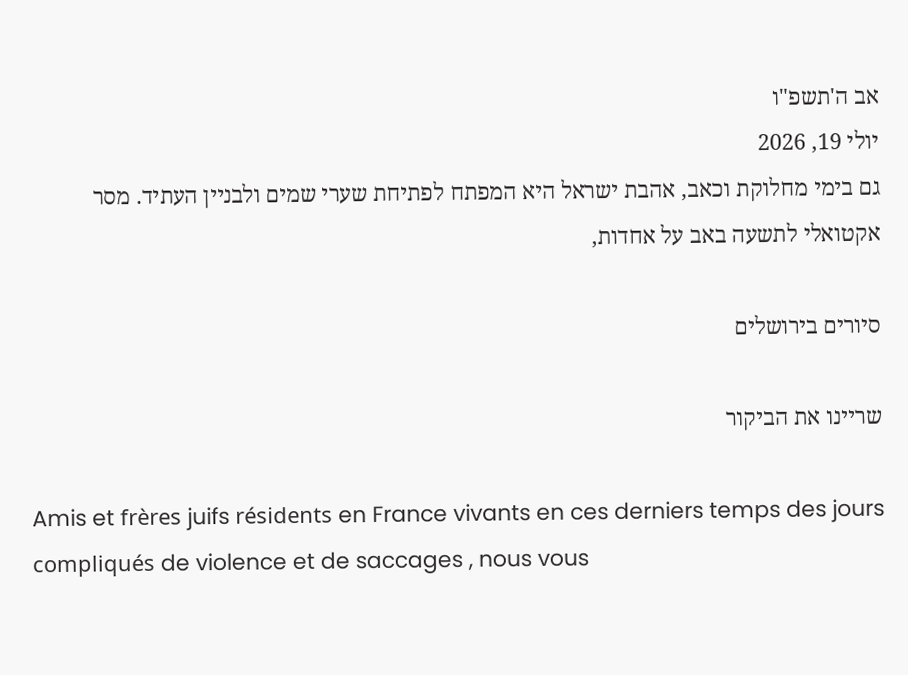אב ה'תשפ"ו
יולי 19, 2026
גם בימי מחלוקת וכאב, אהבת ישראל היא המפתח לפתיחת שערי שמים ולבניין העתיד. מסר אקטואלי לתשעה באב על אחדות,

סיורים בירושלים

שריינו את הביקור

Amis et frères juifs résidents en France vivants en ces derniers temps des jours compliqués de violence et de saccages , nous vous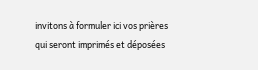invitons à formuler ici vos prières qui seront imprimés et déposées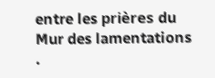entre les prières du Mur des lamentations .